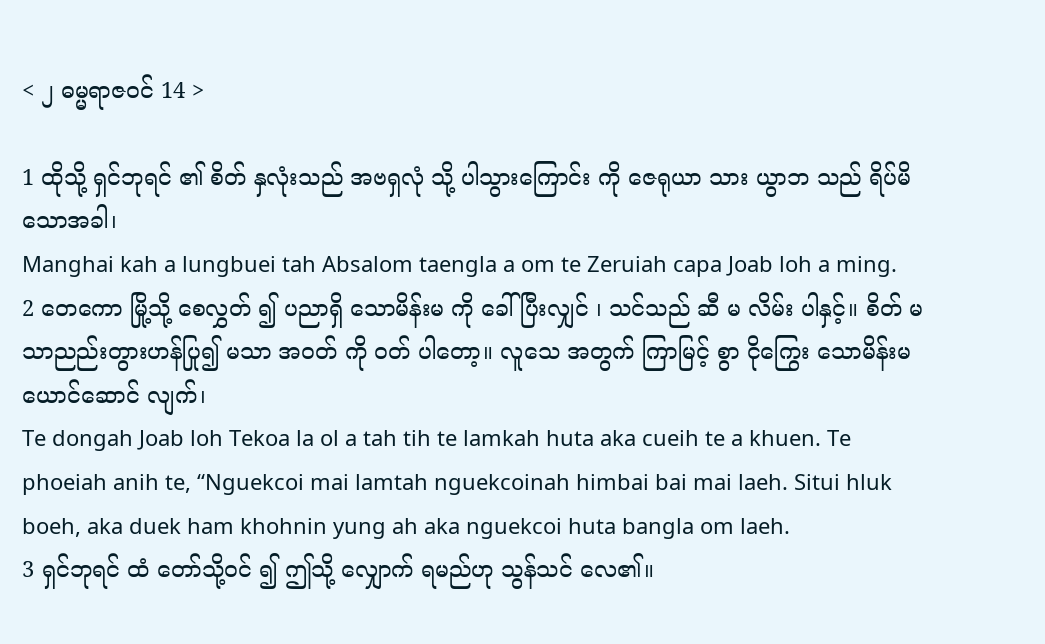< ၂ ဓမ္မရာဇဝင် 14 >

1 ထိုသို့ ရှင်ဘုရင် ၏ စိတ် နှလုံးသည် အဗရှလုံ သို့ ပါသွားကြောင်း ကို ဇေရုယာ သား ယွာဘ သည် ရိပ်မိ သောအခါ၊
Manghai kah a lungbuei tah Absalom taengla a om te Zeruiah capa Joab loh a ming.
2 တေကော မြို့သို့ စေလွှတ် ၍ ပညာရှိ သောမိန်းမ ကို ခေါ် ပြီးလျှင် ၊ သင်သည် ဆီ မ လိမ်း ပါနှင့်။ စိတ် မသာညည်းတွားဟန်ပြု၍ မသာ အဝတ် ကို ဝတ် ပါတော့။ လူသေ အတွက် ကြာမြင့် စွာ ငိုကြွေး သောမိန်းမ ယောင်ဆောင် လျက်၊
Te dongah Joab loh Tekoa la ol a tah tih te lamkah huta aka cueih te a khuen. Te phoeiah anih te, “Nguekcoi mai lamtah nguekcoinah himbai bai mai laeh. Situi hluk boeh, aka duek ham khohnin yung ah aka nguekcoi huta bangla om laeh.
3 ရှင်ဘုရင် ထံ တော်သို့ဝင် ၍ ဤသို့ လျှောက် ရမည်ဟု သွန်သင် လေ၏။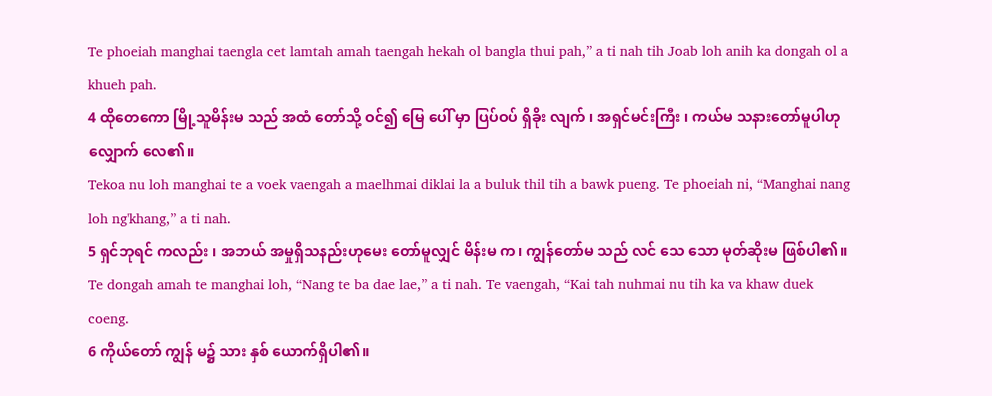Te phoeiah manghai taengla cet lamtah amah taengah hekah ol bangla thui pah,” a ti nah tih Joab loh anih ka dongah ol a khueh pah.
4 ထိုတေကော မြို့သူမိန်းမ သည် အထံ တော်သို့ ဝင်၍ မြေ ပေါ် မှာ ပြပ်ဝပ် ရှိခိုး လျက် ၊ အရှင်မင်းကြီး ၊ ကယ်မ သနားတော်မူပါဟု လျှောက် လေ၏။
Tekoa nu loh manghai te a voek vaengah a maelhmai diklai la a buluk thil tih a bawk pueng. Te phoeiah ni, “Manghai nang loh ng'khang,” a ti nah.
5 ရှင်ဘုရင် ကလည်း ၊ အဘယ် အမှုရှိသနည်းဟုမေး တော်မူလျှင် မိန်းမ က၊ ကျွန်တော်မ သည် လင် သေ သော မုတ်ဆိုးမ ဖြစ်ပါ၏။
Te dongah amah te manghai loh, “Nang te ba dae lae,” a ti nah. Te vaengah, “Kai tah nuhmai nu tih ka va khaw duek coeng.
6 ကိုယ်တော် ကျွန် မ၌ သား နှစ် ယောက်ရှိပါ၏။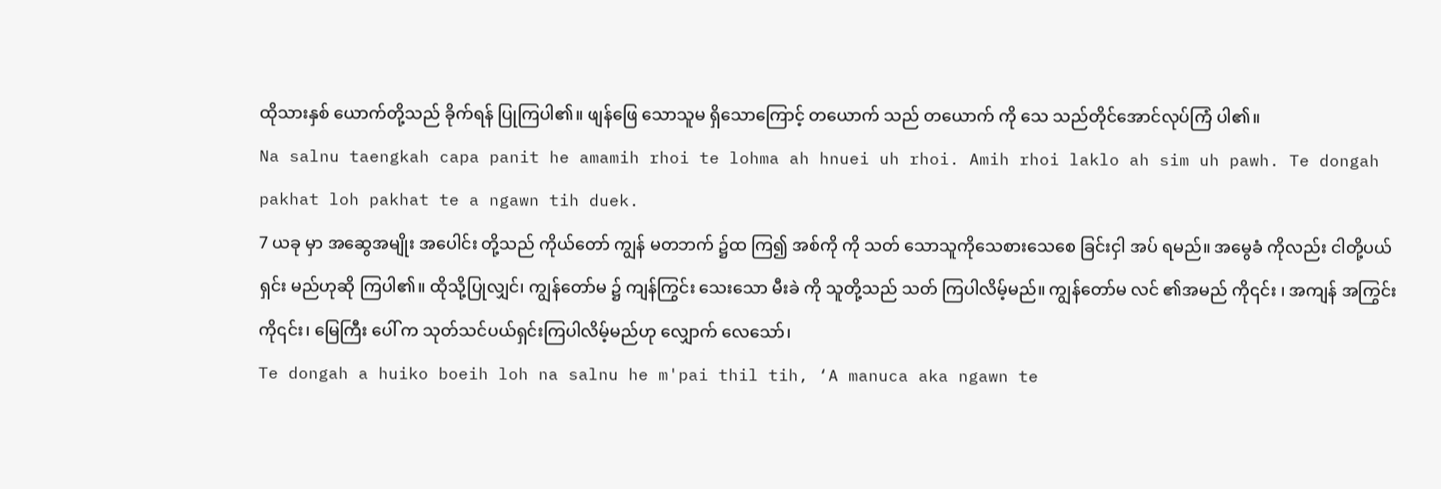ထိုသားနှစ် ယောက်တို့သည် ခိုက်ရန် ပြုကြပါ၏။ ဖျန်ဖြေ သောသူမ ရှိသောကြောင့် တယောက် သည် တယောက် ကို သေ သည်တိုင်အောင်လုပ်ကြံ ပါ၏။
Na salnu taengkah capa panit he amamih rhoi te lohma ah hnuei uh rhoi. Amih rhoi laklo ah sim uh pawh. Te dongah pakhat loh pakhat te a ngawn tih duek.
7 ယခု မှာ အဆွေအမျိုး အပေါင်း တို့သည် ကိုယ်တော် ကျွန် မတဘက် ၌ထ ကြ၍ အစ်ကို ကို သတ် သောသူကိုသေစားသေစေ ခြင်းငှါ အပ် ရမည်။ အမွေခံ ကိုလည်း ငါတို့ပယ်ရှင်း မည်ဟုဆို ကြပါ၏။ ထိုသို့ပြုလျှင်၊ ကျွန်တော်မ ၌ ကျန်ကြွင်း သေးသော မီးခဲ ကို သူတို့သည် သတ် ကြပါလိမ့်မည်။ ကျွန်တော်မ လင် ၏အမည် ကို၎င်း ၊ အကျန် အကြွင်းကို၎င်း၊ မြေကြီး ပေါ် က သုတ်သင်ပယ်ရှင်းကြပါလိမ့်မည်ဟု လျှောက် လေသော်၊
Te dongah a huiko boeih loh na salnu he m'pai thil tih, ‘A manuca aka ngawn te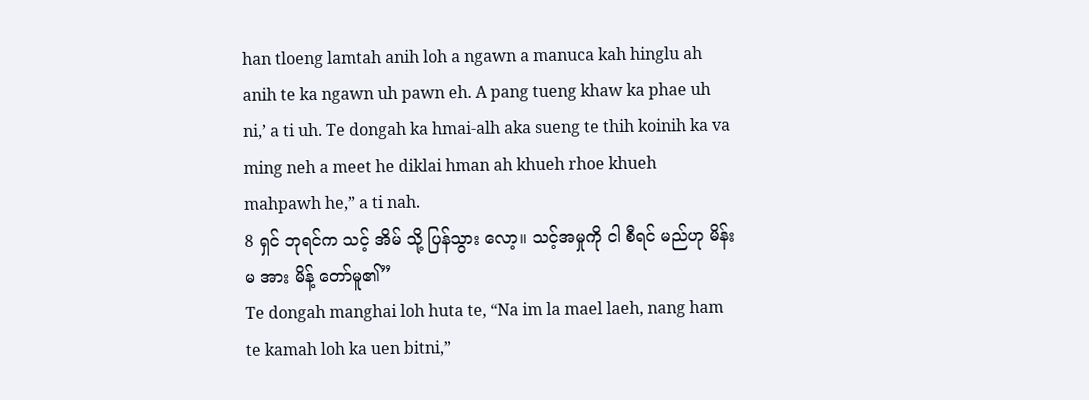han tloeng lamtah anih loh a ngawn a manuca kah hinglu ah anih te ka ngawn uh pawn eh. A pang tueng khaw ka phae uh ni,’ a ti uh. Te dongah ka hmai-alh aka sueng te thih koinih ka va ming neh a meet he diklai hman ah khueh rhoe khueh mahpawh he,” a ti nah.
8 ရှင် ဘုရင်က သင့် အိမ် သို့ ပြန်သွား လော့။ သင့်အမှုကို ငါ စီရင် မည်ဟု မိန်းမ အား မိန့် တော်မူ၏”
Te dongah manghai loh huta te, “Na im la mael laeh, nang ham te kamah loh ka uen bitni,”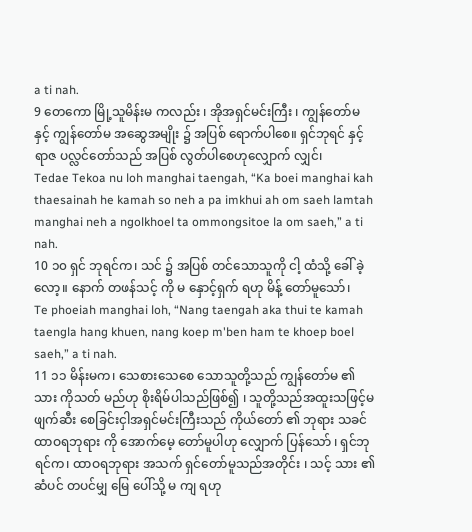a ti nah.
9 တေကော မြို့သူမိန်းမ ကလည်း ၊ အိုအရှင်မင်းကြီး ၊ ကျွန်တော်မ နှင့် ကျွန်တော်မ အဆွေအမျိုး ၌ အပြစ် ရောက်ပါစေ။ ရှင်ဘုရင် နှင့် ရာဇ ပလ္လင်တော်သည် အပြစ် လွတ်ပါစေဟုလျှောက် လျှင်၊
Tedae Tekoa nu loh manghai taengah, “Ka boei manghai kah thaesainah he kamah so neh a pa imkhui ah om saeh lamtah manghai neh a ngolkhoel ta ommongsitoe la om saeh,” a ti nah.
10 ၁၀ ရှင် ဘုရင်က၊ သင် ၌ အပြစ် တင်သောသူကို ငါ့ ထံသို့ ခေါ် ခဲ့လော့။ နောက် တဖန်သင့် ကို မ နှောင့်ရှက် ရဟု မိန့် တော်မူသော်၊
Te phoeiah manghai loh, “Nang taengah aka thui te kamah taengla hang khuen, nang koep m'ben ham te khoep boel saeh,” a ti nah.
11 ၁၁ မိန်းမက၊ သေစားသေစေ သောသူတို့သည် ကျွန်တော်မ ၏သား ကိုသတ် မည်ဟု စိုးရိမ်ပါသည်ဖြစ်၍ ၊ သူတို့သည်အထူးသဖြင့်မ ဖျက်ဆီး စေခြင်းငှါအရှင်မင်းကြီးသည် ကိုယ်တော် ၏ ဘုရား သခင်ထာဝရဘုရား ကို အောက်မေ့ တော်မူပါဟု လျှောက် ပြန်သော် ၊ ရှင်ဘုရင်က၊ ထာဝရဘုရား အသက် ရှင်တော်မူသည်အတိုင်း ၊ သင့် သား ၏ဆံပင် တပင်မျှ မြေ ပေါ်သို့ မ ကျ ရဟု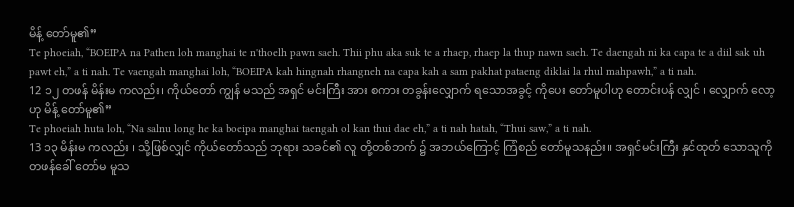မိန့် တော်မူ၏”
Te phoeiah, “BOEIPA na Pathen loh manghai te n'thoelh pawn saeh. Thii phu aka suk te a rhaep, rhaep la thup nawn saeh. Te daengah ni ka capa te a diil sak uh pawt eh,” a ti nah. Te vaengah manghai loh, “BOEIPA kah hingnah rhangneh na capa kah a sam pakhat pataeng diklai la rhul mahpawh,” a ti nah.
12 ၁၂ တဖန် မိန်းမ ကလည်း၊ ကိုယ်တော် ကျွန် မသည် အရှင် မင်းကြီး အား စကား တခွန်းလျှောက် ရသောအခွင့် ကိုပေး တော်မူပါဟု တောင်းပန် လျှင် ၊ လျှောက် လော့ဟု မိန့် တော်မူ၏”
Te phoeiah huta loh, “Na salnu long he ka boeipa manghai taengah ol kan thui dae eh,” a ti nah hatah, “Thui saw,” a ti nah.
13 ၁၃ မိန်းမ ကလည်း ၊ သို့ဖြစ်လျှင် ကိုယ်တော်သည် ဘုရား သခင်၏ လူ တို့တစ်ဘက် ၌ အဘယ်ကြောင့် ကြံစည် တော်မူသနည်း။ အရှင်မင်းကြီး နှင်ထုတ် သောသူကို တဖန်ခေါ် တော်မ မူသ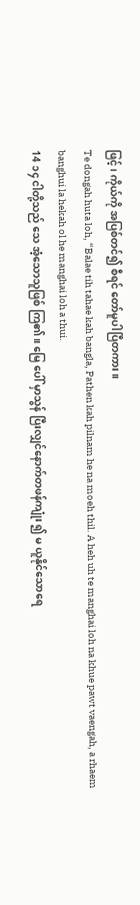ဖြင့်၊ ကိုယ်ကို အပြစ်တင်၍ စီရင် တော်မူပါပြီတကား။
Te dongah huta loh, “Balae tih tahae kah bangla, Pathen kah pilnam he na moeh thil. A heh uh te manghai loh na khue pawt vaengah, a rhaem banghui la hekah ol he manghai loh a thui.
14 ၁၄ ငါတို့သည် သေ အံ့သောသူဖြစ် ကြ၏။ မြေ ပေါ် မှာသွန် ပြီးလျှင်နောက်တဖန်ကျုံး ၍ မ ယူနိုင်သောရေ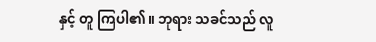နှင့် တူ ကြပါ၏။ ဘုရား သခင်သည် လူ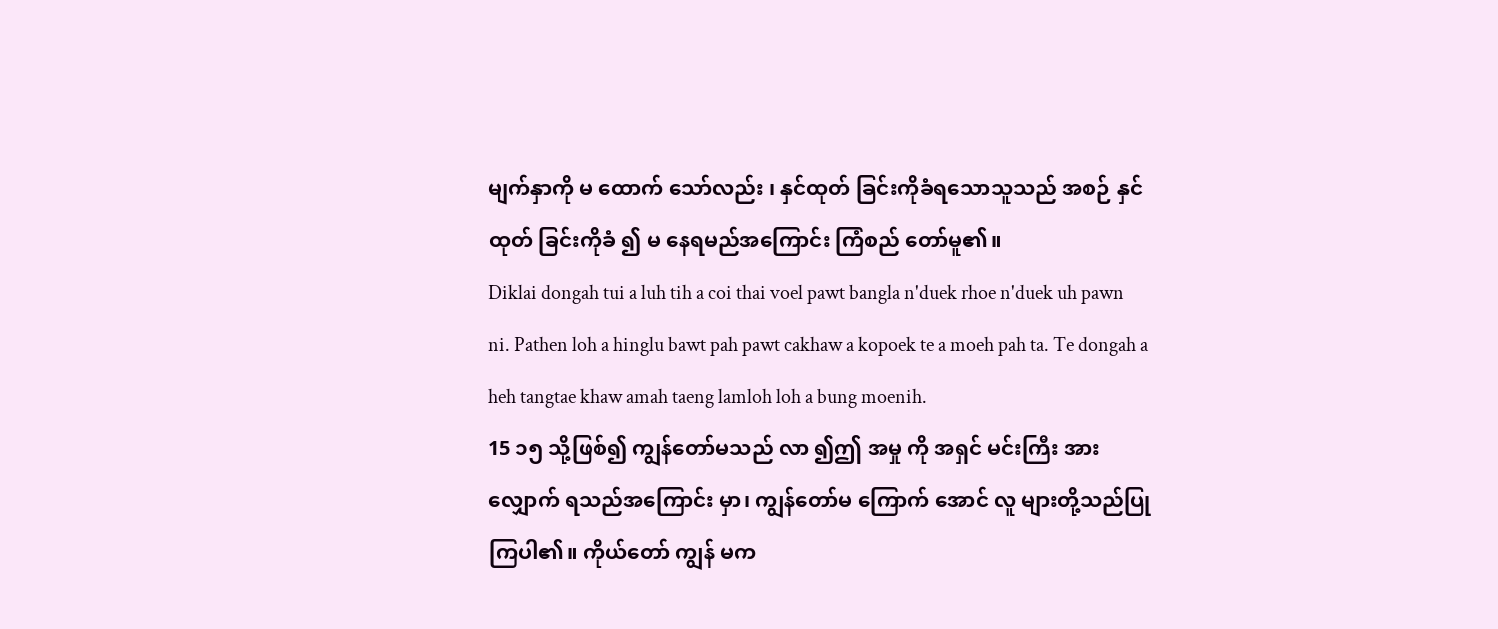မျက်နှာကို မ ထောက် သော်လည်း ၊ နှင်ထုတ် ခြင်းကိုခံရသောသူသည် အစဉ် နှင်ထုတ် ခြင်းကိုခံ ၍ မ နေရမည်အကြောင်း ကြံစည် တော်မူ၏။
Diklai dongah tui a luh tih a coi thai voel pawt bangla n'duek rhoe n'duek uh pawn ni. Pathen loh a hinglu bawt pah pawt cakhaw a kopoek te a moeh pah ta. Te dongah a heh tangtae khaw amah taeng lamloh loh a bung moenih.
15 ၁၅ သို့ဖြစ်၍ ကျွန်တော်မသည် လာ ၍ဤ အမှု ကို အရှင် မင်းကြီး အား လျှောက် ရသည်အကြောင်း မှာ၊ ကျွန်တော်မ ကြောက် အောင် လူ များတို့သည်ပြုကြပါ၏။ ကိုယ်တော် ကျွန် မက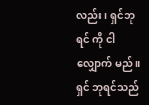လည်း ၊ ရှင်ဘုရင် ကို ငါလျှောက် မည်။ ရှင် ဘုရင်သည်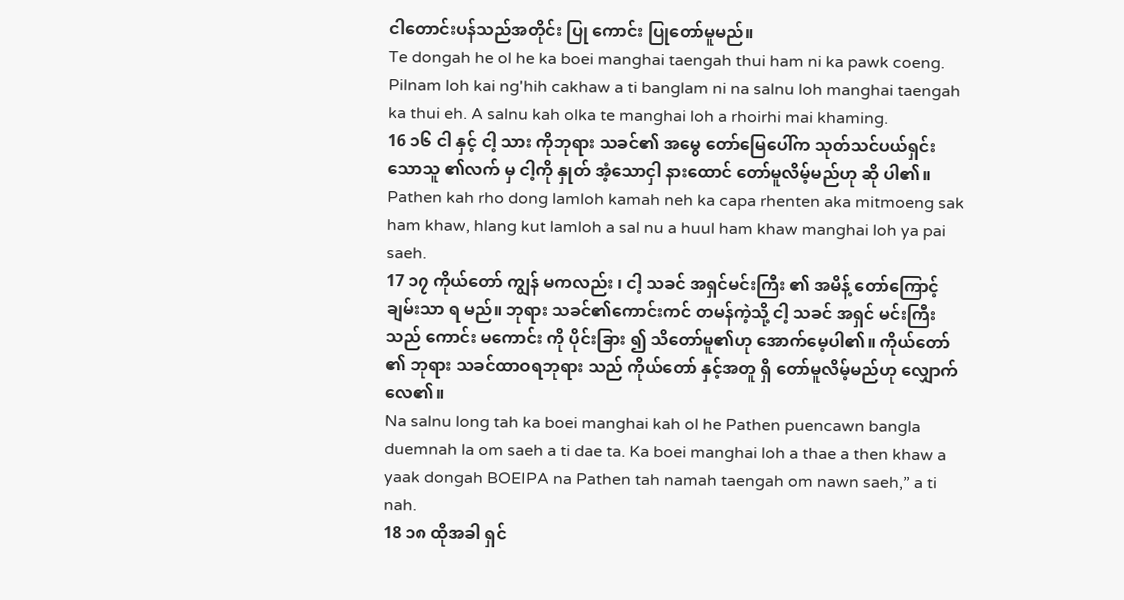ငါတောင်းပန်သည်အတိုင်း ပြု ကောင်း ပြုတော်မူမည်။
Te dongah he ol he ka boei manghai taengah thui ham ni ka pawk coeng. Pilnam loh kai ng'hih cakhaw a ti banglam ni na salnu loh manghai taengah ka thui eh. A salnu kah olka te manghai loh a rhoirhi mai khaming.
16 ၁၆ ငါ နှင့် ငါ့ သား ကိုဘုရား သခင်၏ အမွေ တော်မြေပေါ်က သုတ်သင်ပယ်ရှင်း သောသူ ၏လက် မှ ငါ့ကို နှုတ် အံ့သောငှါ နားထောင် တော်မူလိမ့်မည်ဟု ဆို ပါ၏။
Pathen kah rho dong lamloh kamah neh ka capa rhenten aka mitmoeng sak ham khaw, hlang kut lamloh a sal nu a huul ham khaw manghai loh ya pai saeh.
17 ၁၇ ကိုယ်တော် ကျွန် မကလည်း ၊ ငါ့ သခင် အရှင်မင်းကြီး ၏ အမိန့် တော်ကြောင့် ချမ်းသာ ရ မည်။ ဘုရား သခင်၏ကောင်းကင် တမန်ကဲ့သို့ ငါ့ သခင် အရှင် မင်းကြီးသည် ကောင်း မကောင်း ကို ပိုင်းခြား ၍ သိတော်မူ၏ဟု အောက်မေ့ပါ၏။ ကိုယ်တော် ၏ ဘုရား သခင်ထာဝရဘုရား သည် ကိုယ်တော် နှင့်အတူ ရှိ တော်မူလိမ့်မည်ဟု လျှောက် လေ၏။
Na salnu long tah ka boei manghai kah ol he Pathen puencawn bangla duemnah la om saeh a ti dae ta. Ka boei manghai loh a thae a then khaw a yaak dongah BOEIPA na Pathen tah namah taengah om nawn saeh,” a ti nah.
18 ၁၈ ထိုအခါ ရှင်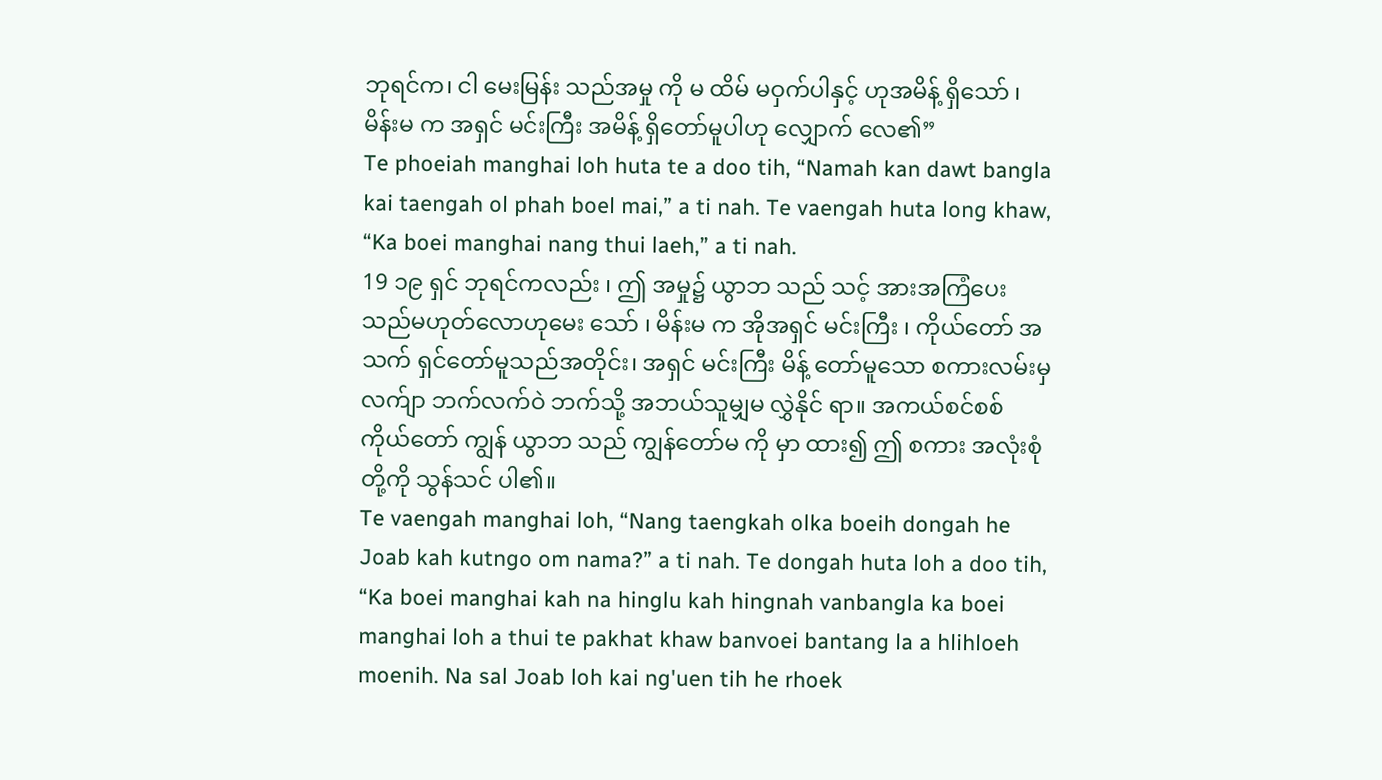ဘုရင်က၊ ငါ မေးမြန်း သည်အမှု ကို မ ထိမ် မဝှက်ပါနှင့် ဟုအမိန့် ရှိသော် ၊ မိန်းမ က အရှင် မင်းကြီး အမိန့် ရှိတော်မူပါဟု လျှောက် လေ၏”
Te phoeiah manghai loh huta te a doo tih, “Namah kan dawt bangla kai taengah ol phah boel mai,” a ti nah. Te vaengah huta long khaw, “Ka boei manghai nang thui laeh,” a ti nah.
19 ၁၉ ရှင် ဘုရင်ကလည်း ၊ ဤ အမှု၌ ယွာဘ သည် သင့် အားအကြံပေးသည်မဟုတ်လောဟုမေး သော် ၊ မိန်းမ က အိုအရှင် မင်းကြီး ၊ ကိုယ်တော် အသက် ရှင်တော်မူသည်အတိုင်း၊ အရှင် မင်းကြီး မိန့် တော်မူသော စကားလမ်းမှ လက်ျာ ဘက်လက်ဝဲ ဘက်သို့ အဘယ်သူမျှမ လွှဲနိုင် ရာ။ အကယ်စင်စစ် ကိုယ်တော် ကျွန် ယွာဘ သည် ကျွန်တော်မ ကို မှာ ထား၍ ဤ စကား အလုံးစုံ တို့ကို သွန်သင် ပါ၏။
Te vaengah manghai loh, “Nang taengkah olka boeih dongah he Joab kah kutngo om nama?” a ti nah. Te dongah huta loh a doo tih, “Ka boei manghai kah na hinglu kah hingnah vanbangla ka boei manghai loh a thui te pakhat khaw banvoei bantang la a hlihloeh moenih. Na sal Joab loh kai ng'uen tih he rhoek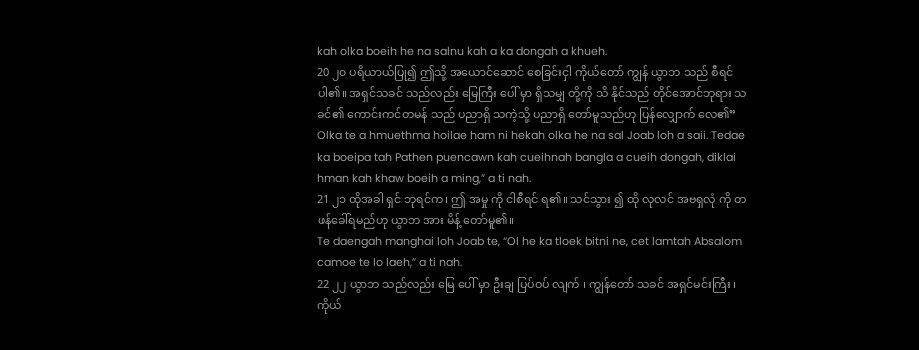kah olka boeih he na salnu kah a ka dongah a khueh.
20 ၂၀ ပရိယာယ်ပြု၍ ဤသို့ အယောင်ဆောင် စေခြင်းငှါ ကိုယ်တော် ကျွန် ယွာဘ သည် စီရင် ပါ၏။ အရှင်သခင် သည်လည်း မြေကြီး ပေါ် မှာ ရှိသမျှ တို့ကို သိ နိုင်သည် တိုင်အောင်ဘုရား သခင်၏ ကောင်းကင်တမန် သည် ပညာရှိ သကဲ့သို့ ပညာရှိ တော်မူသည်ဟု ပြန်လျှောက် လေ၏”
Olka te a hmuethma hoilae ham ni hekah olka he na sal Joab loh a saii. Tedae ka boeipa tah Pathen puencawn kah cueihnah bangla a cueih dongah, diklai hman kah khaw boeih a ming,” a ti nah.
21 ၂၁ ထိုအခါ ရှင် ဘုရင်က၊ ဤ အမှု ကို ငါစီရင် ရ၏။ သင်သွား ၍ ထို လုလင် အဗရှလုံ ကို တဖန်ခေါ်ရမည်ဟု ယွာဘ အား မိန့် တော်မူ၏။
Te daengah manghai loh Joab te, “Ol he ka tloek bitni ne, cet lamtah Absalom camoe te lo laeh,” a ti nah.
22 ၂၂ ယွာဘ သည်လည်း မြေ ပေါ် မှာ ဦးချ ပြပ်ဝပ် လျက် ၊ ကျွန်တော် သခင် အရှင်မင်းကြီး ၊ ကိုယ်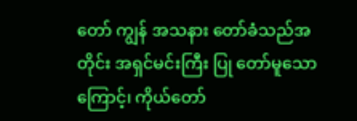တော် ကျွန် အသနား တော်ခံသည်အတိုင်း အရှင်မင်းကြီး ပြု တော်မူသောကြောင့်၊ ကိုယ်တော်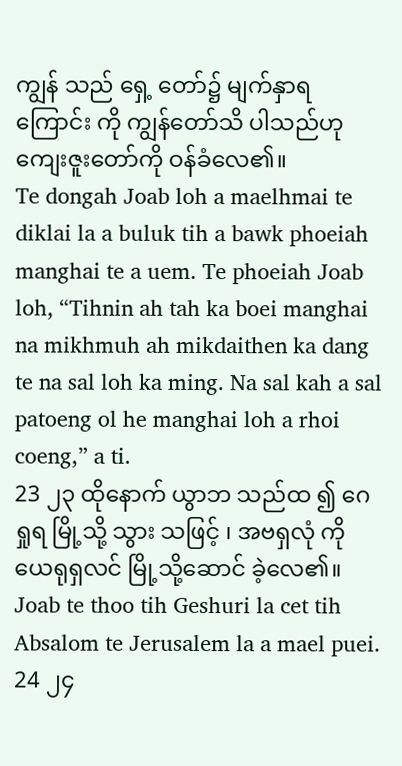ကျွန် သည် ရှေ့ တော်၌ မျက်နှာရ ကြောင်း ကို ကျွန်တော်သိ ပါသည်ဟု ကျေးဇူးတော်ကို ဝန်ခံလေ၏။
Te dongah Joab loh a maelhmai te diklai la a buluk tih a bawk phoeiah manghai te a uem. Te phoeiah Joab loh, “Tihnin ah tah ka boei manghai na mikhmuh ah mikdaithen ka dang te na sal loh ka ming. Na sal kah a sal patoeng ol he manghai loh a rhoi coeng,” a ti.
23 ၂၃ ထိုနောက် ယွာဘ သည်ထ ၍ ဂေရှုရ မြို့သို့ သွား သဖြင့် ၊ အဗရှလုံ ကို ယေရုရှလင် မြို့သို့ဆောင် ခဲ့လေ၏။
Joab te thoo tih Geshuri la cet tih Absalom te Jerusalem la a mael puei.
24 ၂၄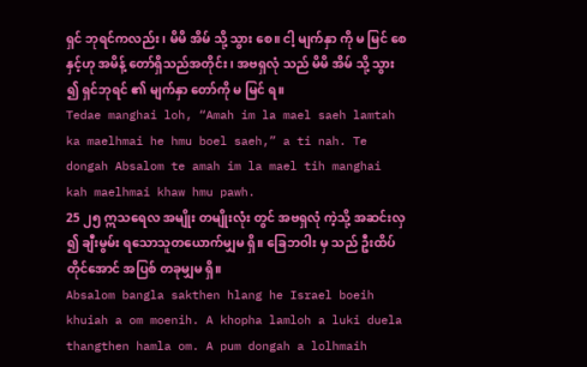ရှင် ဘုရင်ကလည်း ၊ မိမိ အိမ် သို့ သွား စေ။ ငါ့ မျက်နှာ ကို မ မြင် စေနှင့်ဟု အမိန့် တော်ရှိသည်အတိုင်း ၊ အဗရှလုံ သည် မိမိ အိမ် သို့ သွား ၍ ရှင်ဘုရင် ၏ မျက်နှာ တော်ကို မ မြင် ရ။
Tedae manghai loh, “Amah im la mael saeh lamtah ka maelhmai he hmu boel saeh,” a ti nah. Te dongah Absalom te amah im la mael tih manghai kah maelhmai khaw hmu pawh.
25 ၂၅ ဣသရေလ အမျိုး တမျိုးလုံး တွင် အဗရှလုံ ကဲ့သို့ အဆင်းလှ ၍ ချီးမွမ်း ရသောသူတယောက်မျှမ ရှိ။ ခြေဘဝါး မှ သည် ဦးထိပ် တိုင်အောင် အပြစ် တခုမျှမ ရှိ။
Absalom bangla sakthen hlang he Israel boeih khuiah a om moenih. A khopha lamloh a luki duela thangthen hamla om. A pum dongah a lolhmaih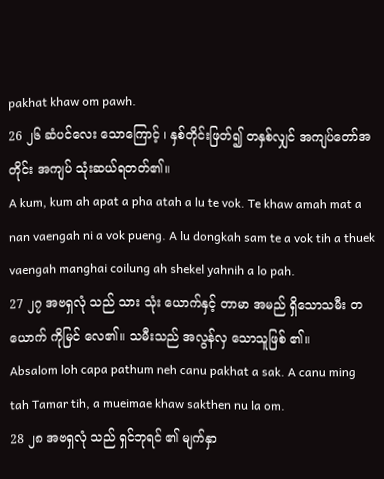pakhat khaw om pawh.
26 ၂၆ ဆံပင်လေး သောကြောင့် ၊ နှစ်တိုင်းဖြတ်၍ တနှစ်လျှင် အကျပ်တော်အတိုင်း အကျပ် သုံးဆယ်ရတတ်၏။
A kum, kum ah apat a pha atah a lu te vok. Te khaw amah mat a nan vaengah ni a vok pueng. A lu dongkah sam te a vok tih a thuek vaengah manghai coilung ah shekel yahnih a lo pah.
27 ၂၇ အဗရှလုံ သည် သား သုံး ယောက်နှင့် တာမာ အမည် ရှိသောသမီး တယောက် ကိုမြင် လေ၏။ သမီးသည် အလွန်လှ သောသူဖြစ် ၏။
Absalom loh capa pathum neh canu pakhat a sak. A canu ming tah Tamar tih, a mueimae khaw sakthen nu la om.
28 ၂၈ အဗရှလုံ သည် ရှင်ဘုရင် ၏ မျက်နှာ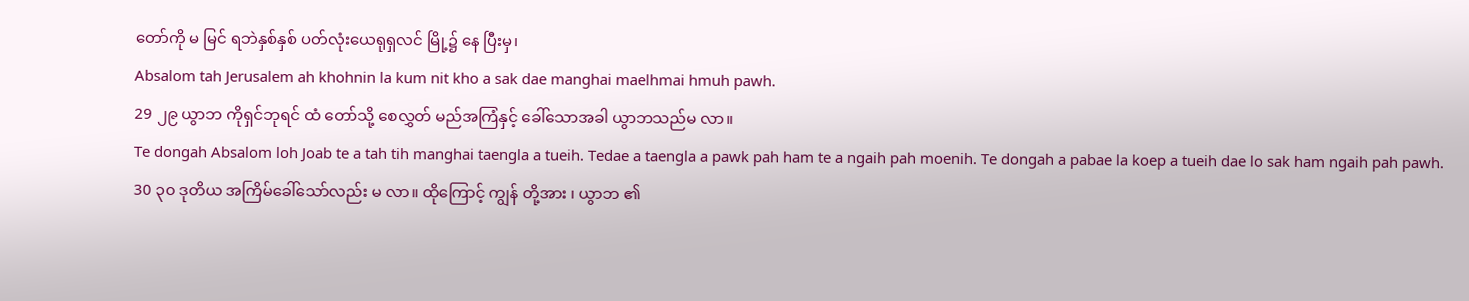တော်ကို မ မြင် ရဘဲနှစ်နှစ် ပတ်လုံးယေရုရှလင် မြို့၌ နေ ပြီးမှ၊
Absalom tah Jerusalem ah khohnin la kum nit kho a sak dae manghai maelhmai hmuh pawh.
29 ၂၉ ယွာဘ ကိုရှင်ဘုရင် ထံ တော်သို့ စေလွှတ် မည်အကြံနှင့် ခေါ်သောအခါ ယွာဘသည်မ လာ။
Te dongah Absalom loh Joab te a tah tih manghai taengla a tueih. Tedae a taengla a pawk pah ham te a ngaih pah moenih. Te dongah a pabae la koep a tueih dae lo sak ham ngaih pah pawh.
30 ၃၀ ဒုတိယ အကြိမ်ခေါ်သော်လည်း မ လာ။ ထိုကြောင့် ကျွန် တို့အား ၊ ယွာဘ ၏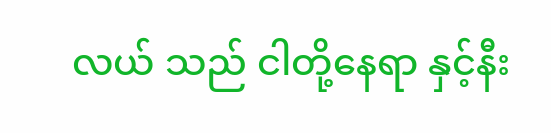လယ် သည် ငါတို့နေရာ နှင့်နီး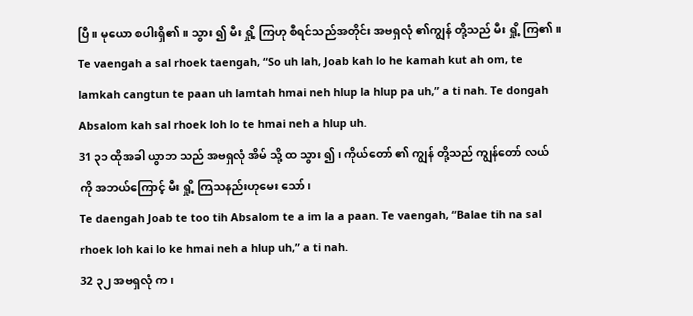ပြီ။ မုယော စပါးရှိ၏။ သွား ၍ မီး ရှို့ ကြဟု စီရင်သည်အတိုင်း အဗရှလုံ ၏ကျွန် တို့သည် မီး ရှို့ ကြ၏။
Te vaengah a sal rhoek taengah, “So uh lah, Joab kah lo he kamah kut ah om, te lamkah cangtun te paan uh lamtah hmai neh hlup la hlup pa uh,” a ti nah. Te dongah Absalom kah sal rhoek loh lo te hmai neh a hlup uh.
31 ၃၁ ထိုအခါ ယွာဘ သည် အဗရှလုံ အိမ် သို့ ထ သွား ၍ ၊ ကိုယ်တော် ၏ ကျွန် တို့သည် ကျွန်တော် လယ် ကို အဘယ်ကြောင့် မီး ရှို့ ကြသနည်းဟုမေး သော်၊
Te daengah Joab te too tih Absalom te a im la a paan. Te vaengah, “Balae tih na sal rhoek loh kai lo ke hmai neh a hlup uh,” a ti nah.
32 ၃၂ အဗရှလုံ က၊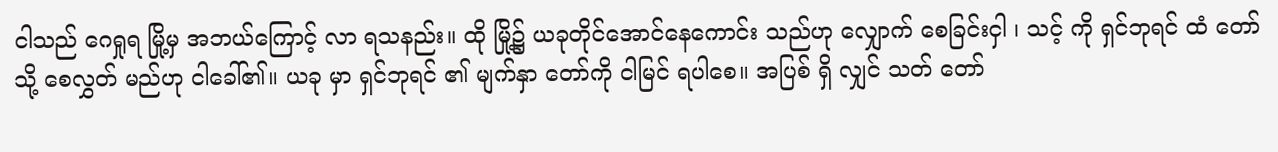ငါသည် ဂေရှုရ မြို့မှ အဘယ်ကြောင့် လာ ရသနည်း။ ထို မြို့၌ ယခုတိုင်အောင်နေကောင်း သည်ဟု လျှောက် စေခြင်းငှါ ၊ သင့် ကို ရှင်ဘုရင် ထံ တော်သို့ စေလွှတ် မည်ဟု ငါခေါ်၏။ ယခု မှာ ရှင်ဘုရင် ၏ မျက်နှာ တော်ကို ငါမြင် ရပါစေ။ အပြစ် ရှိ လျှင် သတ် တော်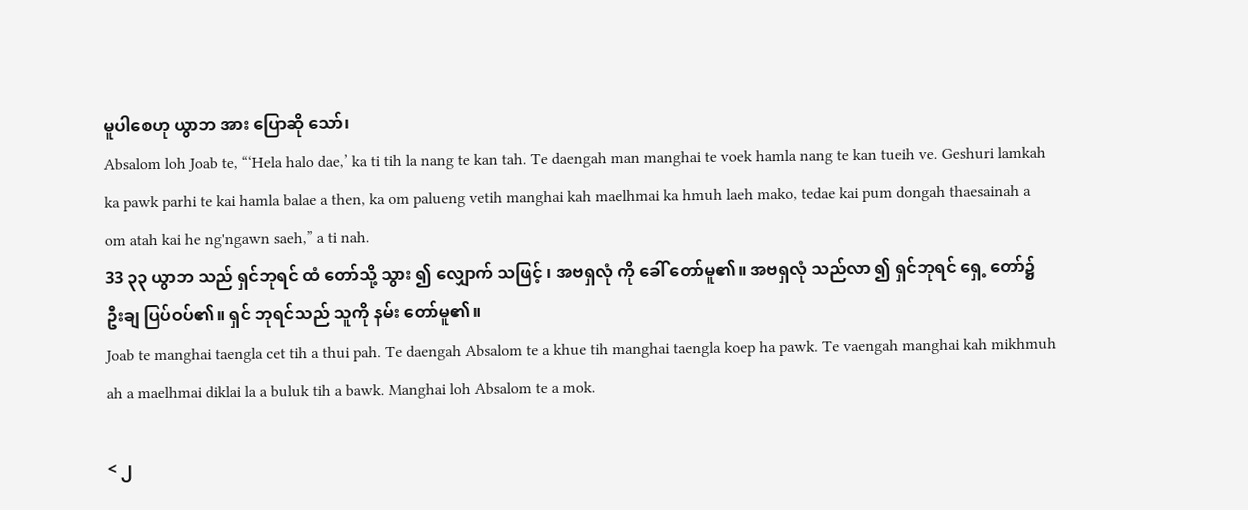မူပါစေဟု ယွာဘ အား ပြောဆို သော်၊
Absalom loh Joab te, “‘Hela halo dae,’ ka ti tih la nang te kan tah. Te daengah man manghai te voek hamla nang te kan tueih ve. Geshuri lamkah ka pawk parhi te kai hamla balae a then, ka om palueng vetih manghai kah maelhmai ka hmuh laeh mako, tedae kai pum dongah thaesainah a om atah kai he ng'ngawn saeh,” a ti nah.
33 ၃၃ ယွာဘ သည် ရှင်ဘုရင် ထံ တော်သို့ သွား ၍ လျှောက် သဖြင့် ၊ အဗရှလုံ ကို ခေါ် တော်မူ၏။ အဗရှလုံ သည်လာ ၍ ရှင်ဘုရင် ရှေ့ တော်၌ ဦးချ ပြပ်ဝပ်၏။ ရှင် ဘုရင်သည် သူကို နမ်း တော်မူ၏။
Joab te manghai taengla cet tih a thui pah. Te daengah Absalom te a khue tih manghai taengla koep ha pawk. Te vaengah manghai kah mikhmuh ah a maelhmai diklai la a buluk tih a bawk. Manghai loh Absalom te a mok.

< ၂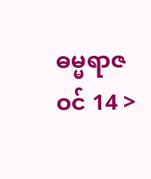ဓမ္မရာဇဝင် 14 >